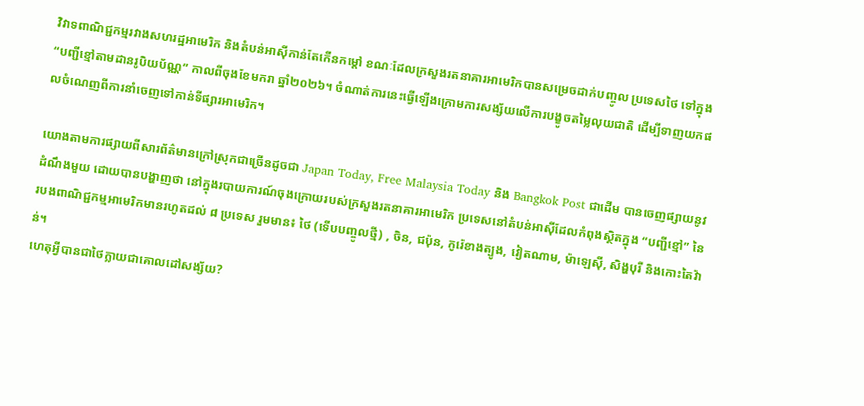វិវាទពាណិជ្ជកម្មរវាងសហរដ្ឋអាមេរិក និងតំបន់អាស៊ីកាន់តែកើនកម្តៅ ខណៈដែលក្រសួងរតនាគារអាមេរិកបានសម្រេចដាក់បញ្ចូល ប្រទេសថៃ ទៅក្នុង “បញ្ជីខ្មៅតាមដានរូបិយប័ណ្ណ” កាលពីចុងខែមករា ឆ្នាំ២០២៦។ ចំណាត់ការនេះធ្វើឡើងក្រោមការសង្ស័យលើការបង្ខូចតម្លៃលុយជាតិ ដើម្បីទាញយកផលចំណេញពីការនាំចេញទៅកាន់ទីផ្សារអាមេរិក។

យោងតាមការផ្សាយពីសារព័ត៌មានក្រៅស្រុកជាច្រើនដូចជា Japan Today, Free Malaysia Today និង Bangkok Post ជាដើម បានចេញផ្សាយនូវដំណឹងមួយ ដោយបានបង្ហាញថា នៅក្នុងរបាយការណ៍ចុងក្រោយរបស់ក្រសួងរតនាគារអាមេរិក ប្រទេសនៅតំបន់អាស៊ីដែលកំពុងស្ថិតក្នុង “បញ្ជីខ្មៅ” នៃរបងពាណិជ្ជកម្មអាមេរិកមានរហូតដល់ ៨ ប្រទេស រួមមាន៖ ថៃ (ទើបបញ្ចូលថ្មី) , ចិន, ជប៉ុន, កូរ៉េខាងត្បូង, វៀតណាម, ម៉ាឡេស៊ី, សិង្ហបុរី និងកោះតៃវ៉ាន់។
ហេតុអ្វីបានជាថៃក្លាយជាគោលដៅសង្ស័យ?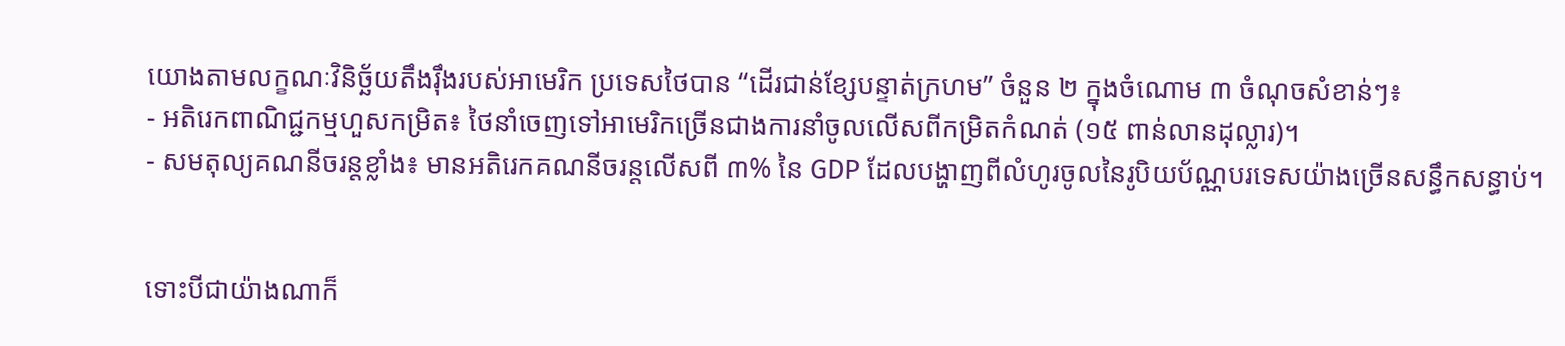យោងតាមលក្ខណៈវិនិច្ឆ័យតឹងរ៉ឹងរបស់អាមេរិក ប្រទេសថៃបាន “ដើរជាន់ខ្សែបន្ទាត់ក្រហម” ចំនួន ២ ក្នុងចំណោម ៣ ចំណុចសំខាន់ៗ៖
- អតិរេកពាណិជ្ជកម្មហួសកម្រិត៖ ថៃនាំចេញទៅអាមេរិកច្រើនជាងការនាំចូលលើសពីកម្រិតកំណត់ (១៥ ពាន់លានដុល្លារ)។
- សមតុល្យគណនីចរន្តខ្លាំង៖ មានអតិរេកគណនីចរន្តលើសពី ៣% នៃ GDP ដែលបង្ហាញពីលំហូរចូលនៃរូបិយប័ណ្ណបរទេសយ៉ាងច្រើនសន្ធឹកសន្ធាប់។


ទោះបីជាយ៉ាងណាក៏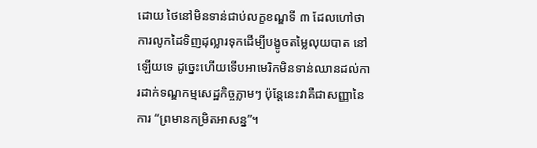ដោយ ថៃនៅមិនទាន់ជាប់លក្ខខណ្ឌទី ៣ ដែលហៅថាការលូកដៃទិញដុល្លារទុកដើម្បីបង្ខូចតម្លៃលុយបាត នៅឡើយទេ ដូច្នេះហើយទើបអាមេរិកមិនទាន់ឈានដល់ការដាក់ទណ្ឌកម្មសេដ្ឋកិច្ចភ្លាមៗ ប៉ុន្តែនេះវាគឺជាសញ្ញានៃការ “ព្រមានកម្រិតអាសន្ន”។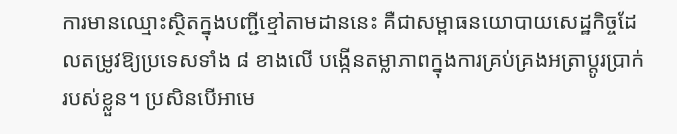ការមានឈ្មោះស្ថិតក្នុងបញ្ជីខ្មៅតាមដាននេះ គឺជាសម្ពាធនយោបាយសេដ្ឋកិច្ចដែលតម្រូវឱ្យប្រទេសទាំង ៨ ខាងលើ បង្កើនតម្លាភាពក្នុងការគ្រប់គ្រងអត្រាប្តូរប្រាក់របស់ខ្លួន។ ប្រសិនបើអាមេ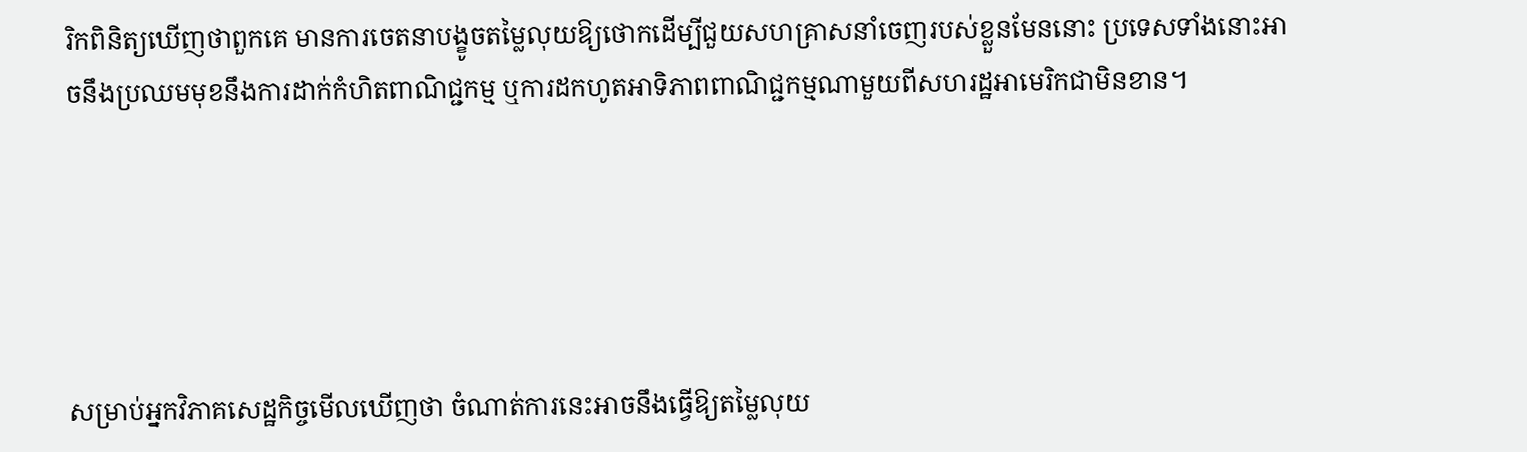រិកពិនិត្យឃើញថាពួកគេ មានការចេតនាបង្ខូចតម្លៃលុយឱ្យថោកដើម្បីជួយសហគ្រាសនាំចេញរបស់ខ្លួនមែននោះ ប្រទេសទាំងនោះអាចនឹងប្រឈមមុខនឹងការដាក់កំហិតពាណិជ្ជកម្ម ឬការដកហូតអាទិភាពពាណិជ្ជកម្មណាមួយពីសហរដ្ឋអាមេរិកជាមិនខាន។





សម្រាប់អ្នកវិភាគសេដ្ឋកិច្ចមើលឃើញថា ចំណាត់ការនេះអាចនឹងធ្វើឱ្យតម្លៃលុយ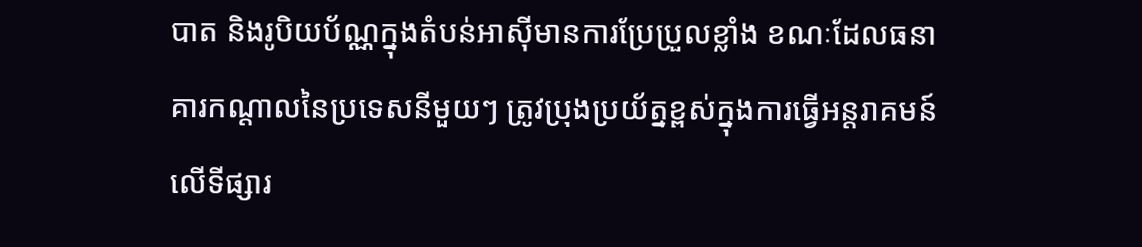បាត និងរូបិយប័ណ្ណក្នុងតំបន់អាស៊ីមានការប្រែប្រួលខ្លាំង ខណៈដែលធនាគារកណ្តាលនៃប្រទេសនីមួយៗ ត្រូវប្រុងប្រយ័ត្នខ្ពស់ក្នុងការធ្វើអន្តរាគមន៍លើទីផ្សារ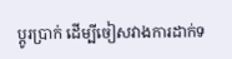ប្តូរប្រាក់ ដើម្បីចៀសវាងការដាក់ទ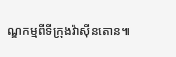ណ្ឌកម្មពីទីក្រុងវ៉ាស៊ីនតោន៕